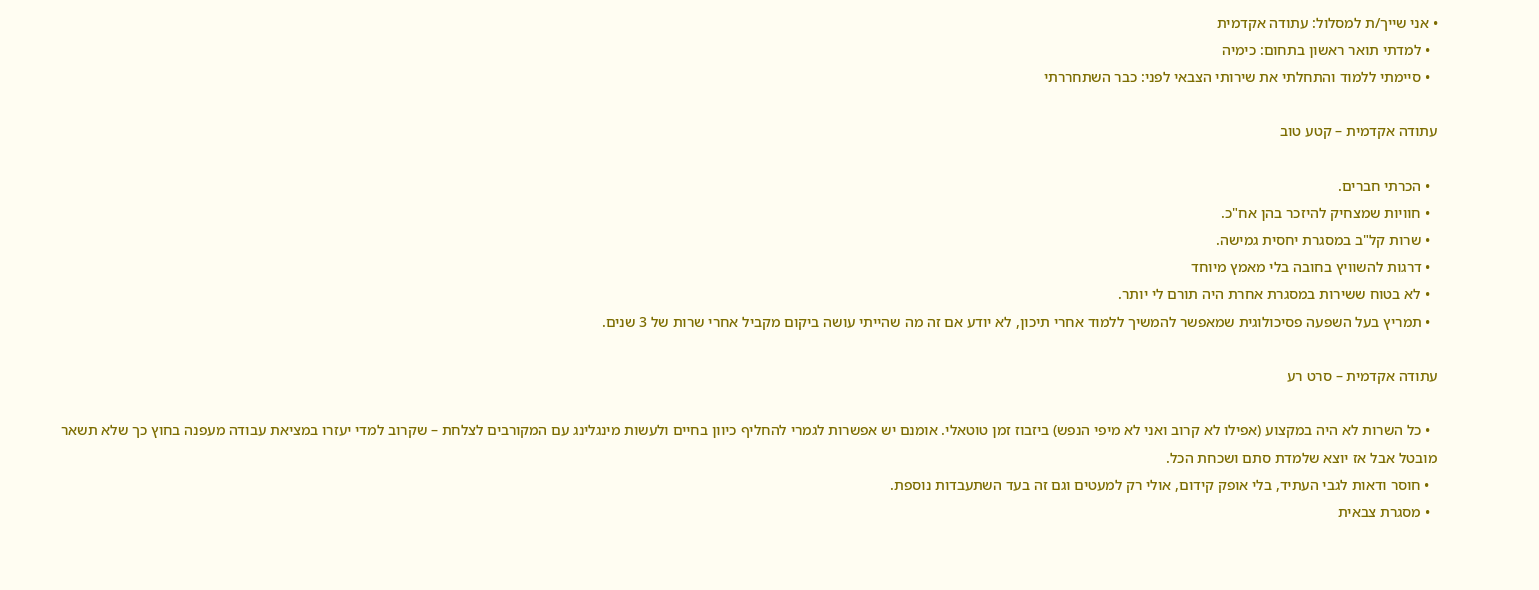• אני שייך/ת למסלול: עתודה אקדמית
  • למדתי תואר ראשון בתחום: כימיה
  • סיימתי ללמוד והתחלתי את שירותי הצבאי לפני: כבר השתחררתי

עתודה אקדמית – קטע טוב

  • הכרתי חברים.
  • חוויות שמצחיק להיזכר בהן אח"כ.
  • שרות קל"ב במסגרת יחסית גמישה.
  • דרגות להשוויץ בחובה בלי מאמץ מיוחד
  • לא בטוח ששירות במסגרת אחרת היה תורם לי יותר.
  • תמריץ בעל השפעה פסיכולוגית שמאפשר להמשיך ללמוד אחרי תיכון, לא יודע אם זה מה שהייתי עושה ביקום מקביל אחרי שרות של 3 שנים.

עתודה אקדמית – סרט רע

  • כל השרות לא היה במקצוע (אפילו לא קרוב ואני לא מיפי הנפש) ביזבוז זמן טוטאלי. אומנם יש אפשרות לגמרי להחליף כיוון בחיים ולעשות מינגלינג עם המקורבים לצלחת – שקרוב למדי יעזרו במציאת עבודה מעפנה בחוץ כך שלא תשאר מובטל אבל אז יוצא שלמדת סתם ושכחת הכל.
  • חוסר ודאות לגבי העתיד, בלי אופק קידום, אולי רק למעטים וגם זה בעד השתעבדות נוספת.
  • מסגרת צבאית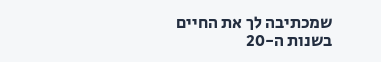שמכתיבה לך את החיים בשנות ה-20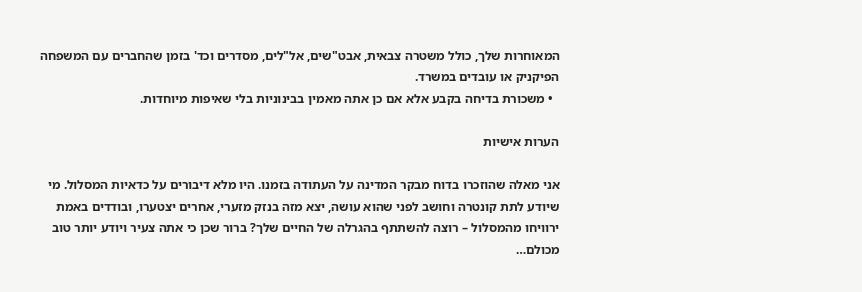המאוחרות שלך, כולל משטרה צבאית, אבט"שים, אל"לים, מסדרים וכד' בזמן שהחברים עם המשפחה הפיקניק או עובדים במשרד.
  • משכורת בדיחה בקבע אלא אם כן אתה מאמין בבינוניות בלי שאיפות מיוחדות.

הערות אישיות

אני מאלה שהוזכרו בדוח מבקר המדינה על העתודה בזמנו. היו מלא דיבורים על כדאיות המסלול. מי שיודע לתת קונטרה וחושב לפני שהוא עושה, יצא מזה בנזק מזערי, אחרים יצטערו, ובודדים באמת ירוויחו מהמסלול – רוצה להשתתף בהגרלה של החיים שלך? ברור שכן כי אתה צעיר ויודע יותר טוב מכולם…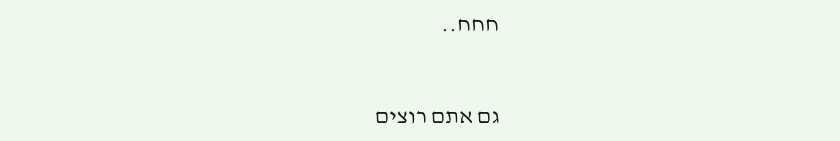חחח..


גם אתם רוצים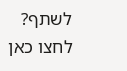לשתף? לחצו כאן